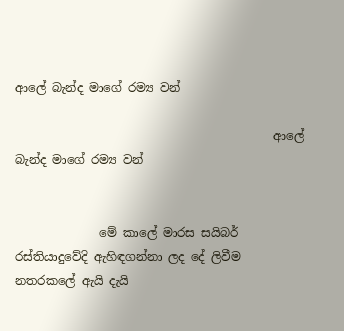ආලේ බැන්ද මාගේ රම්‍ය වන්

                                           ආලේ බැන්ද මාගේ රම්‍ය වන්


              මේ කාලේ මාරස සයිබර් රස්තියාදුවේදි ඇහිඳගන්නා ලද දේ ලිවීම නතරකලේ ඇයි දැයි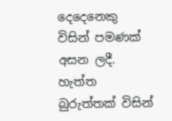දෙදෙනෙකු විසින් පමණක් අසන ලදී. හැත්ත බුරුත්තක් විසින්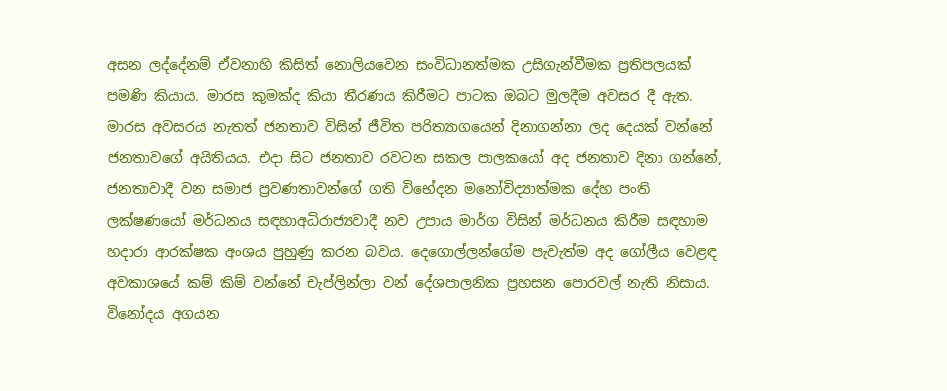අසන ලද්දේනම් ඒවනාහි කිසිත් නොලියවෙන සංවිධානත්මක උසිගැන්වීමක ප්‍රතිපලයක් පමණි කියාය. මාරස කුමක්ද කියා තීරණය කිරීමට පාටක ඔබට මුලදීම අවසර දී ඇත. මාරස අවසරය නැතත් ජනතාව විසින් ජීවිත පරිත්‍යාගයෙන් දිනාගන්නා ලද දෙයක් වන්නේ ජනතාවගේ අයිතියය. එදා සිට ජනතාව රවටන සකල පාලකයෝ අද ජනතාව දිනා ගන්නේ, ජනතාවාදී වන සමාජ ප්‍රවණතාවන්ගේ ගති විභේදන මනෝවිද්‍යාත්මක දේහ පංති ලක්ෂණයෝ මර්ධනය සඳහාඅධිරාජ්‍යවාදී නව උපාය මාර්ග විසින් මර්ධනය කිරීම සඳහාම හදාරා ආරක්ෂක අංශය පුහුණු කරන බවය. දෙගොල්ලන්ගේම පැවැත්ම අද ගෝලීය වෙළඳ අවකාශයේ කම් කිම් වන්නේ චැප්ලින්ලා වන් දේශපාලනික ප්‍රහසන පොරවල් නැති නිසාය. විනෝදය අගයන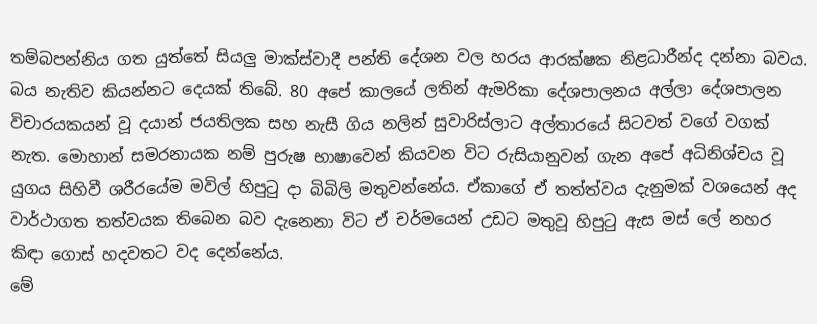තම්බපන්නිය ගත යුත්තේ සියලු මාක්ස්වාදී පන්ති දේශන වල හරය ආරක්ෂක නිළධාරීන්ද දන්නා බවය.
බය නැතිව කියන්නට දෙයක් තිබේ. 80 අපේ කාලයේ ලතින් ඇමරිකා දේශපාලනය අල්ලා දේශපාලන විචාරයකයන් වූ දයාන් ජයතිලක සහ නැසී ගිය නලින් සුවාරිස්ලාට අල්තාරයේ සිටවත් වගේ වගක් නැත. මොහාන් සමරනායක නම් පුරුෂ භාෂාවෙන් කියවන විට රුසියානුවන් ගැන අපේ අධිනිශ්චය වූ යුගය සිහිවී ශරීරයේම මවිල් හිපුටු දා බිබිලි මතුවන්නේය. ඒකාගේ ඒ තත්ත්වය දැනුමක් වශයෙන් අද වාර්ථාගත තත්වයක තිබෙන බව දැනෙනා විට ඒ චර්මයෙන් උඩට මතුවූ හිපුටු ඇස මස් ලේ නහර කිඳා ගොස් හදවතට වද දෙන්නේය.
මේ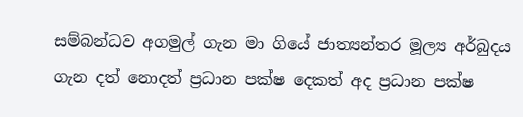සම්බන්ධව අගමුල් ගැන මා ගියේ ජාත්‍යන්තර මූල්‍ය අර්බුදය ගැන දත් නොදත් ප්‍රධාන පක්ෂ දෙකත් අද ප්‍රධාන පක්ෂ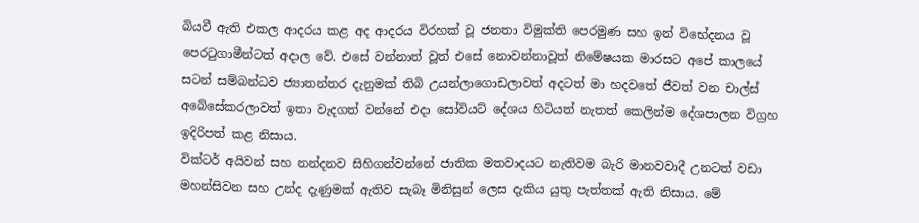බියවී ඇති එකල ආදරය කළ අද ආදරය විරහක් වූ ජනතා විමුක්ති පෙරමුණ සහ ඉන් විභේදනය වූ පෙරටුගාමීන්ටත් අදාල වේ. එසේ වන්නාත් වූත් එසේ නොවන්නාවූත් නිමේෂයක මාරසට අපේ කාලයේ සටන් සම්බන්ධව ජ්‍යාතන්තර දැනුමක් තිබි උයන්ලාගොඩලාවත් අදටත් මා හදවතේ ජීවත් වන චාල්ස් අබේසේකරලාවත් ඉතා වැදගත් වන්නේ එදා සෝවියට් දේශය හිටියත් නැතත් කෙලින්ම දේශපාලන විග්‍රහ ඉදිරිපත් කළ නිසාය.
වික්ටර් අයිවන් සහ නන්දනව සිහිගන්වන්නේ ජාතික මතවාදයට නැතිවම බැරි මානවවාදී උනටත් වඩා මහන්සිවන සහ උන්ද දැණුමක් ඇතිව සැබෑ මිනිසුන් ලෙස දැකිය යුතු පැත්තක් ඇති නිසාය. මේ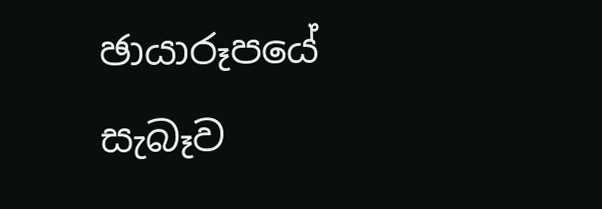ඡායාරූපයේ සැබෑව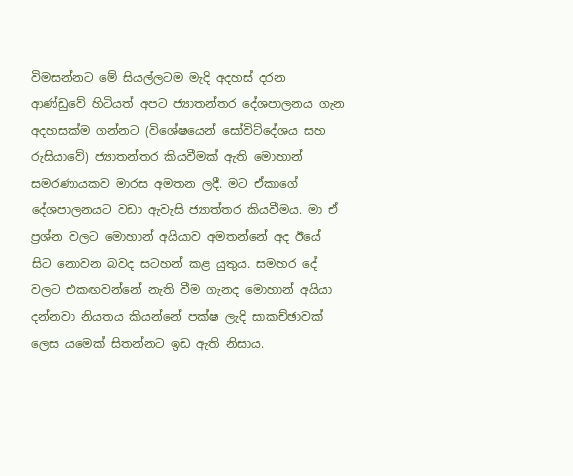විමසන්නට මේ සියල්ලටම මැදි අදහස් දරන ආණ්ඩුවේ හිටියත් අපට ජ්‍යාතන්තර දේශපාලනය ගැන අදහසක්ම ගන්නට (විශේෂයෙන් සෝවිට්දේශය සහ රුසියාවේ) ජ්‍යාතන්තර කියවීමක් ඇති මොහාන් සමරණායකව මාරස අමතන ලදී. මට ඒකාගේ දේශපාලනයට වඩා ඇවැසි ජ්‍යාත්තර කියවීමය. මා ඒ ප්‍රශ්න වලට මොහාන් අයියාව අමතන්නේ අද ඊයේ සිට නොවන බවද සටහන් කළ යුතුය. සමහර දේ වලට එකඟවන්නේ නැති වීම ගැනද මොහාන් අයියා දන්නවා නියතය කියන්නේ පක්ෂ ලැදි සාකච්ඡාවක් ලෙස යමෙක් සිතන්නට ඉඩ ඇති නිසාය.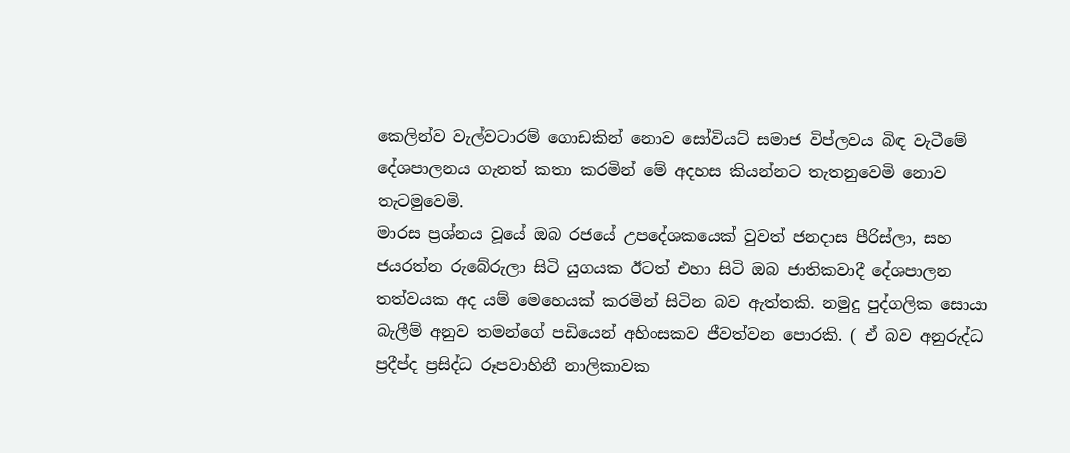කෙලින්ව වැල්වටාරම් ගොඩකින් නොව‌ සෝවියට් සමාජ විප්ලවය බිඳ වැටීමේ දේශපාලනය ගැනත් කතා කරමින් මේ අදහස කියන්නට තැතනුවෙමි නොව තැටමුවෙමි.
මාරස ප්‍රශ්නය වූයේ ඔබ රජයේ උපදේශකයෙක් වුවත් ‌ජනදාස පීරිස්ලා, සහ ජයරත්න රුබේරුලා සිටි යුගයක ඊටත් එහා සිටි ඔබ ජාතිකවාදී දේශපාලන තත්වයක අද යම් මෙහෙයක් කරමින් සිටින බව ඇත්තකි. නමුදු පුද්ගලික සොයා බැලීම් අනුව තමන්ගේ පඩියෙන් අහිංසකව ජීවත්වන පොරකි. ( ඒ බව අනුරුද්ධ ප්‍රදීප්ද ප්‍රසිද්ධ රූපවාහිනී නාලිකාවක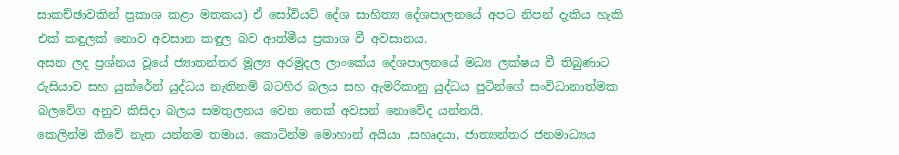සාකච්ඡාවකින් ප්‍රකාශ කළා මතකය) ඒ සෝවියට් දේශ සාහිත්‍ය දේශපාලනයේ අපට නිපන් දැකිය හැකි එක් කඳුලක් නොව අවසාන කඳුල බව ආත්මීය ප්‍රකාශ වී අවසානය.
අසන ලද ප්‍රශ්නය වූයේ ජ්‍යාතන්තර මූල්‍ය අරමුදල ලාංකේය දේශපාලනයේ මධ්‍ය ලක්ෂය වී තිබුණාට රුසියාව සහ යුක්රේන් යුද්ධය නැතිනම් බටහිර බලය සහ ඇමරිකානු යුද්ධය පුටින්ගේ සංවිධානාත්මක බලවේග අනුව කිසිදා බලය සමතුලනය වෙන තෙක් අවසන් නොවේද යන්නයි.
කෙලින්ම කීවේ නැත යන්නම තමාය. කොටින්ම මොහාන් අයියා ,සහෘදයා, ජාත්‍යන්තර ජනමාධ්‍යය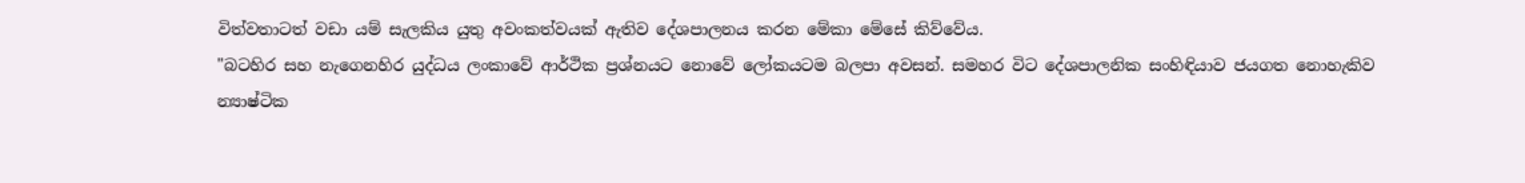විත්වතාටත් වඩා යම් සැලකිය යුතු අවංකත්වයක් ඇතිව දේශපාලනය කරන මේකා මේස‌ේ කිව්වේය.
"බටහිර සහ නැගෙනහිර යුද්ධය ලංකාවේ ආර්ථික ප්‍රශ්නයට නොවේ ලෝකයටම බලපා අවසන්. සමහර විට දේශපාලනික සංහිඳියාව ජයගත නොහැකිව න්‍යාෂ්ටික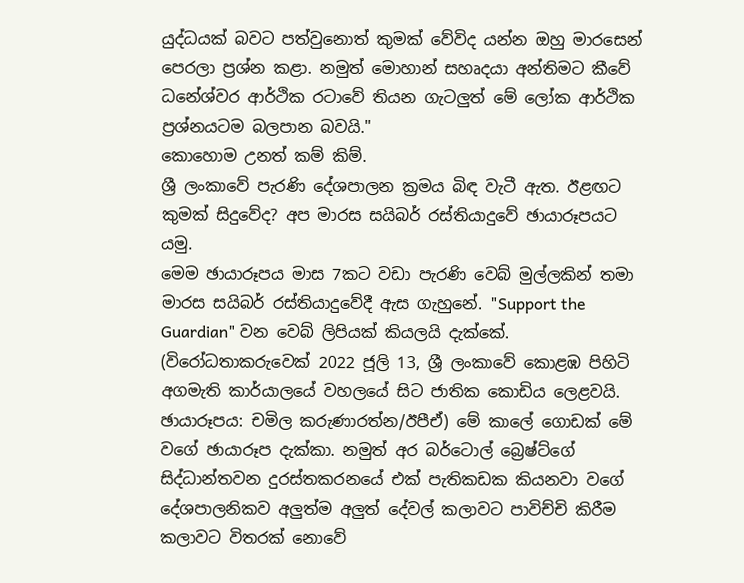යුද්ධයක් බවට පත්වුනොත් කුමක් වේවිද යන්න ඔහු මාරසෙන් පෙරලා ප්‍රශ්න කළා. නමුත් මොහාන් සහෘදයා අන්තිමට කීවේ ධනේශ්වර ආර්ථික රටාවේ තියන ගැටලුත් මේ ලෝක ආර්ථික ප්‍රශ්නයටම බලපාන බවයි."
කොහොම උනත් කම් කිම්.
ශ්‍රී ලංකාවේ පැරණි දේශපාලන ක්‍රමය බිඳ වැටී ඇත. ඊළඟට කුමක් සිදුවේද? අප මාරස සයිබර් රස්තියාදුවේ ඡායාරූපයට යමු.
මෙම ඡායාරූපය මාස 7කට වඩා පැරණි වෙබ් මුල්ලකින් තමා මාරස සයිබර් රස්තියාදුවේදී ‌ඇස ගැහුනේ. "Support the Guardian" වන වෙබ් ලිපියක් කියලයි දැක්කේ. (විරෝධතාකරුවෙක් 2022 ජූලි 13, ශ්‍රී ලංකාවේ කොළඹ පිහිටි අගමැති කාර්යාලයේ වහලයේ සිට ජාතික කොඩිය ලෙළවයි. ඡායාරූපය: චමිල කරුණාරත්න/ඊපීඒ) මේ කාලේ ගොඩක් මේ වගේ ඡායාරූප දැක්කා. නමුත් අර බර්ටොල් බ්‍රෙෂ්ට්ගේ සිද්ධාන්තවන දුරස්තකරනයේ එක් පැතිකඩක කියනවා වගේ දේශපාලනිකව අලුත්ම අලුත් දේවල් කලාවට පාවිච්චි කිරීම කලාවට විතරක් නොවේ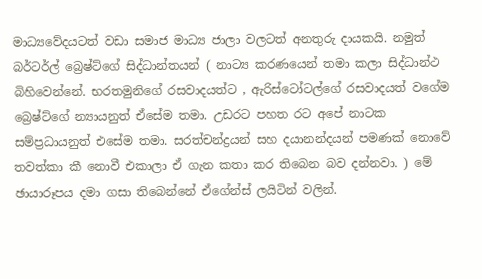මාධ්‍යවේදයටත් වඩා සමාජ මාධ්‍ය ජාලා වලටත් අනතුරු දායකයි. නමුත් බර්ටර්ල් බ්‍රෙෂ්ට්ගේ සිද්ධාන්තයන් ( නාට්‍ය කරණයෙන් තමා කලා සිද්ධාන්ථ බිහිවෙන්නේ. භරතමුනිගේ රසවාදයත්ට , ඇරිස්ටෝටල්ගේ රසවාදයත් වගේම බ්‍රෙෂ්ට්ගේ න්‍යායනුත් ඒසේම තමා. උඩරට පහත රට අපේ නාටක සම්ප්‍රධායනුත් එසේම තමා. සරත්චන්ද්‍රයන් සහ දයානන්දයන් පමණක් නොවේ තවත්කා කී නොවී එකාලා ඒ ගැන කතා කර තිබෙන බව දන්නවා. ) මේ ඡායාරූපය දමා ගසා තිබෙන්නේ ඒගේන්ස් ලයිටින් වලින්.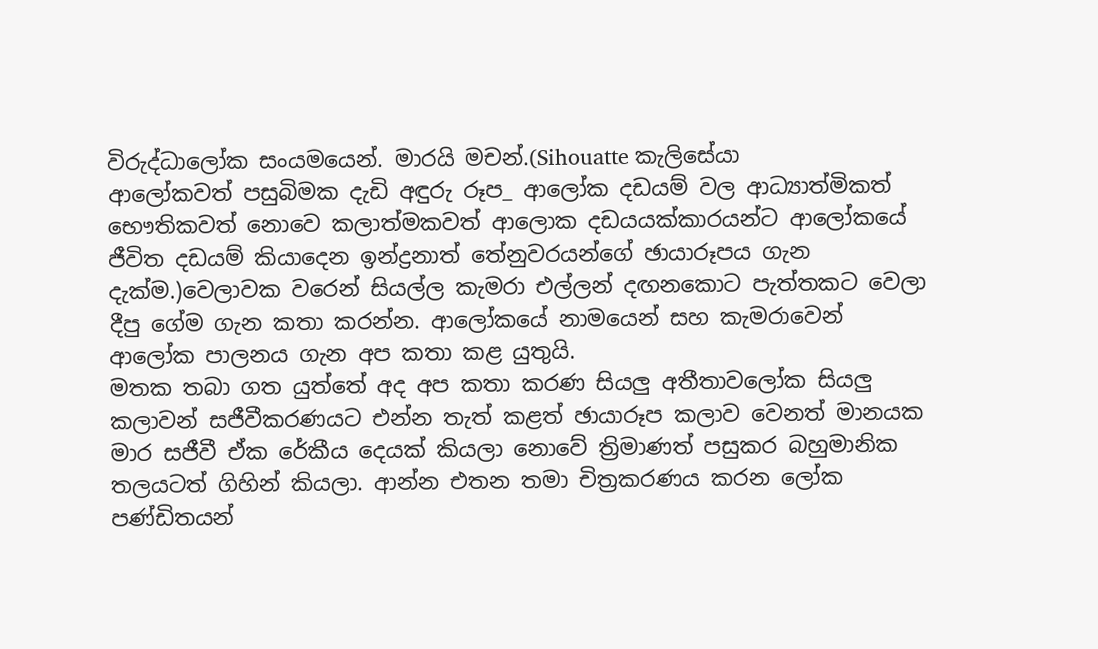විරුද්ධාලෝක සංයමයෙන්. මාරයි මචන්.(Sihouatte කැලිසේයා
ආලෝකවත් පසුබිමක දැඩි අඳුරු රූප_ ආලෝක දඩයම් වල ආධ්‍යාත්මිකත් භෞතිකවත් නොවෙ කලාත්මකවත් ආලොක දඩයයක්කාරයන්ට ආලෝකයේ ජීවිත දඩයම් කියාදෙන ඉන්ද්‍රනාත් තේනුවරයන්ගේ ඡායාරූපය ගැන දැක්ම.)වෙලාවක වරෙන් සියල්ල කැමරා එල්ලන් දඟනකොට පැත්තකට වෙලා දීපු ගේම ගැන කතා කරන්න. ආලෝකයේ නාමයෙන් සහ කැමරාවෙන් ආලෝක පාලනය ගැන අප කතා කළ යුතුයි.
මතක තබා ගත යුත්තේ අද අප කතා කරණ සියලු අතීතාවලෝක සියලු කලාවන් සජීවීකරණයට එන්න තැත් කළත් ඡායාරූප කලාව වෙනත් මානයක මාර සජීවී ඒක රේකීය දෙයක් කියලා නොවේ ‌ත්‍රිමාණත් පසුකර බහුමානික තලයටත් ගිහින් කියලා. ආන්න එතන තමා චිත්‍රකරණය කරන ලෝක පණ්ඩිතයන්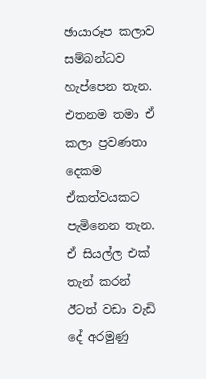ඡායාරූප කලාව සම්බන්ධව හැප්පෙන තැන. එතනම තමා ඒ කලා ප්‍රවණතා දෙකම ඒකත්වයකට පැමිනෙන තැන. ඒ සියල්ල එක් තැන් කරන් ඊටත් වඩා වැඩි දේ අරමුණු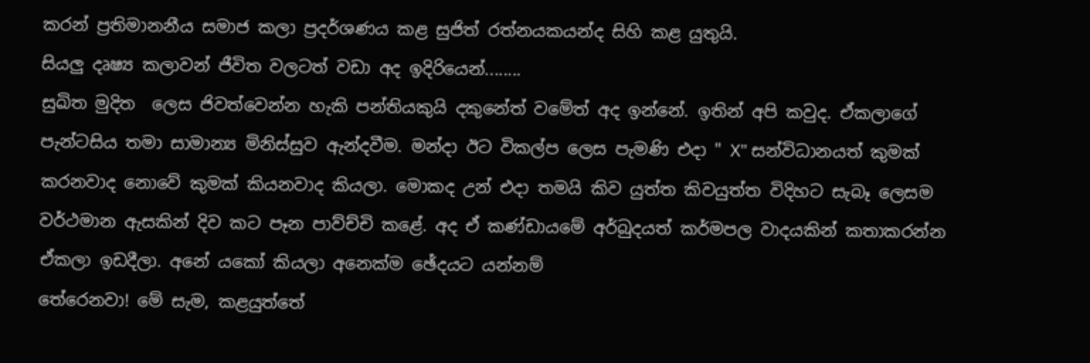කරන් ප්‍රතිමානනීය සමාජ කලා ප්‍රදර්ශණය කළ සුජිත් රත්නයකයන්ද සිහි කළ යුතුයි.
සියලු දෘෂ්‍ය කලාවන් ජීවිත වලටත් වඩා අද ඉදිරියෙන්........
සුඛිත මුදිත ‌ ලෙස ජිවත්වෙන්න හැකි පන්තියකුයි දකුනේත් වමේත් අද ඉන්නේ. ඉතින් අපි කවුද. ඒකලාගේ පැන්ටසිය තමා සාමාන්‍ය මිනිස්සුව ‌ඇන්දවීම. මන්දා ඊට විකල්ප ලෙස පැමණි එදා " X" සන්විධානයත් කුමක් කරනවාද නොවේ කුමක් කියනවාද කියලා. මොකද උන් එදා තමයි කිව යුත්ත කිවයුත්ත විදිහට සැබෑ ලෙසම වර්ථමාන ඇසකින් දිව කට පෑන පාව්ච්චි කළේ. අද ඒ කණ්ඩායමේ අර්බුදයත් කර්මපල වාදයකින් කතාකරන්න ඒකලා ඉඩදීලා. අනේ යකෝ කියලා අනෙක්ම ඡේදයට යන්නම්
තේරෙනවා! මේ සැම, කළයුත්තේ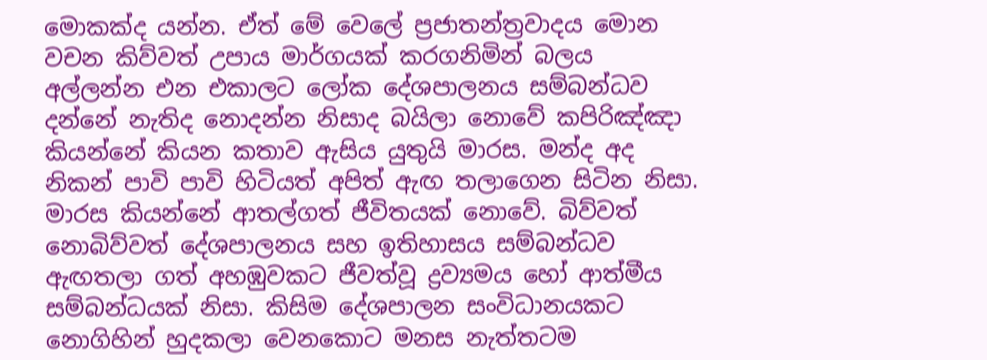මොකක්ද යන්න. ඒත් මේ වෙලේ ප්‍රජාතන්ත්‍රවාදය මොන වචන කිව්වත් උපාය මාර්ගයක් කරගනිමින් බලය අල්ලන්න එන එකාලට ලෝක දේශපාලනය සම්බන්ධව දන්නේ නැතිද නොදන්න නිසාද බයිලා නොවේ කපිරිඤ්ඤා කියන්නේ කියන කතාව ඇසිය යුතුයි මාරස. මන්ද අද නිකන් පාවි පාවි හිටියත් අපිත් ඇඟ තලාගෙන සිටින නිසා. මාරස කියන්නේ ආතල්ගත් ජීවිතයක් නොවේ. බිව්වත් නොබිව්වත් දේශපාලනය සහ ඉතිහාසය සම්බන්ධව ඇඟතලා ගත් අහඹුවකට ජීවත්වූ ද්‍රව්‍යමය හෝ ආත්මීය සම්බන්ධයක් නිසා. කිසිම දේශපාලන සංවිධානයකට නොගිහින් හුදකලා වෙනකොට මනස නැත්තටම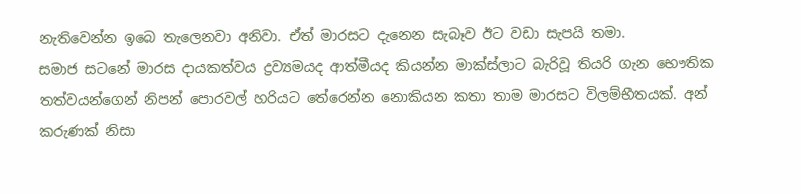නැතිවෙන්න ඉබෙ තැලෙනවා අනිවා. ඒත් මාරසට දැනෙන සැබෑව ඊට වඩා සැපයි තමා.
සමාජ සටනේ මාරස දායකත්වය ද්‍රව්‍යමයද ආත්මීයද කියන්න මාක්ස්ලාට බැරිවූ තියරි ගැන භෞතික තත්වයන්ගෙන් නිපන් පොරවල් හරියට තේරෙන්න නොකියන කතා තාම මාරසට විලම්භීතයක්. අන් කරුණක් නිසා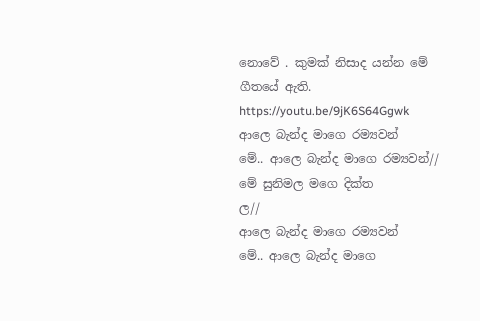නොවේ . කුමක් නිසාද යන්න මේ ගීතයේ ඇති.
https://youtu.be/9jK6S64Ggwk
ආලෙ බැන්ද මාගෙ රම්‍ය‍වන්
මේ.. ආලෙ බැන්ද මාගෙ රම්‍ය‍වන්//
මේ සුනිමල මගෙ දික්ත
ල//
ආලෙ බැන්ද මාගෙ රම්‍ය‍වන්
මේ.. ආලෙ බැන්ද මාගෙ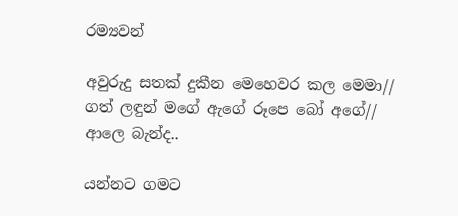රම්‍ය‍වන්

අවුරුදු සතක් දුකීන මෙහෙවර කල මෙමා//
ගත් ලඳුන් මගේ ඇගේ රූපෙ බෝ අගේ//
ආලෙ බැන්ද..

ය‍න්නට‍ ග‍ම‍ට‍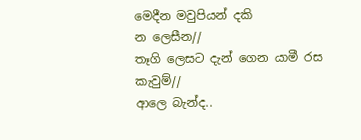මෙ‍දී‍න‍ ම‍වු‍පි‍ය‍න්‍ ද‍කි‍
න‍ ලෙ‍සී‍න‍//
තෑගි ලෙසට දැන් ගෙන යාමී රස
කැවුම්//
ආලෙ බැන්ද..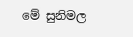මේ සුනිමල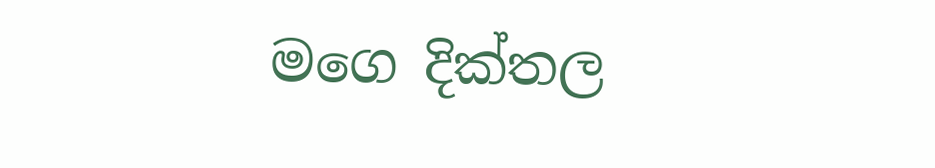මගෙ දික්තල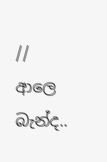//
ආලෙ බැන්ද..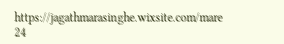https://jagathmarasinghe.wixsite.com/mare
24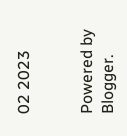02 2023


Powered by Blogger.